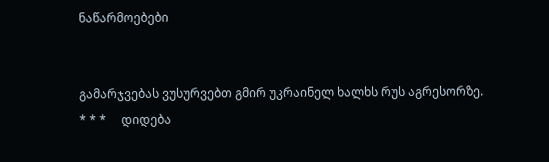ნაწარმოებები


გამარჯვებას ვუსურვებთ გმირ უკრაინელ ხალხს რუს აგრესორზე.     * * *     დიდება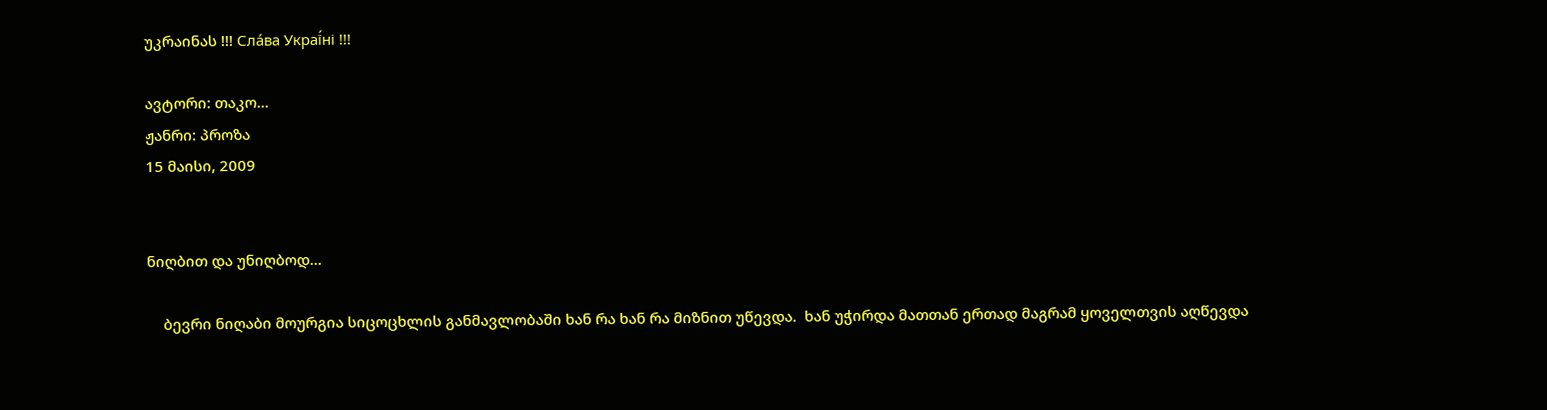უკრაინას !!! Сла́ва Украї́ні !!!

ავტორი: თაკო...
ჟანრი: პროზა
15 მაისი, 2009


ნიღბით და უნიღბოდ...

    ბევრი ნიღაბი მოურგია სიცოცხლის განმავლობაში ხან რა ხან რა მიზნით უწევდა.  ხან უჭირდა მათთან ერთად მაგრამ ყოველთვის აღწევდა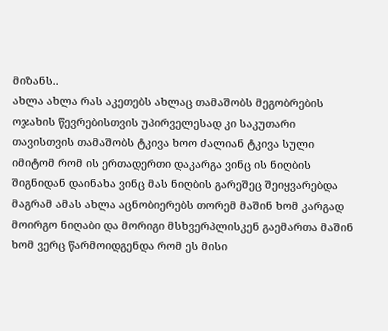მიზანს..
ახლა ახლა რას აკეთებს ახლაც თამაშობს მეგობრების ოჯახის წევრებისთვის უპირველესად კი საკუთარი თავისთვის თამაშობს ტკივა ხოო ძალიან ტკივა სული იმიტომ რომ ის ერთადერთი დაკარგა ვინც ის ნიღბის შიგნიდან დაინახა ვინც მას ნიღბის გარეშეც შეიყვარებდა მაგრამ ამას ახლა აცნობიერებს თორემ მაშინ ხომ კარგად მოირგო ნიღაბი და მორიგი მსხვერპლისკენ გაემართა მაშინ ხომ ვერც წარმოიდგენდა რომ ეს მისი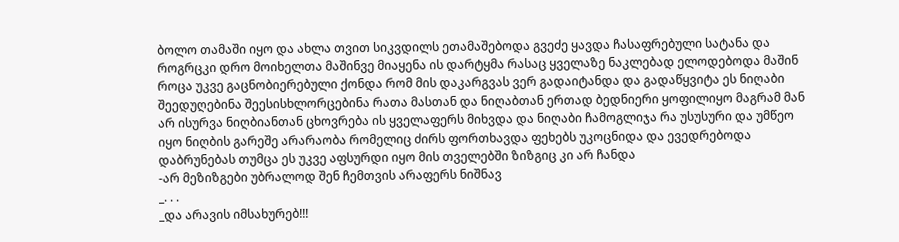ბოლო თამაში იყო და ახლა თვით სიკვდილს ეთამაშებოდა გვეძე ყავდა ჩასაფრებული სატანა და როგრცკი დრო მოიხელთა მაშინვე მიაყენა ის დარტყმა რასაც ყველაზე ნაკლებად ელოდებოდა მაშინ როცა უკვე გაცნობიერებული ქონდა რომ მის დაკარგვას ვერ გადაიტანდა და გადაწყვიტა ეს ნიღაბი შეედუღებინა შეესისხლორცებინა რათა მასთან და ნიღაბთან ერთად ბედნიერი ყოფილიყო მაგრამ მან არ ისურვა ნიღბიანთან ცხოვრება ის ყველაფერს მიხვდა და ნიღაბი ჩამოგლიჯა რა უსუსური და უმწეო იყო ნიღბის გარეშე არარაობა რომელიც ძირს ფორთხავდა ფეხებს უკოცნიდა და ევედრებოდა დაბრუნებას თუმცა ეს უკვე აფსურდი იყო მის თველებში ზიზგიც კი არ ჩანდა
-არ მეზიზგები უბრალოდ შენ ჩემთვის არაფერს ნიშნავ
_. . .
_და არავის იმსახურებ!!!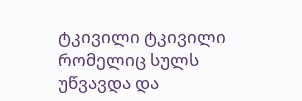ტკივილი ტკივილი რომელიც სულს უწვავდა და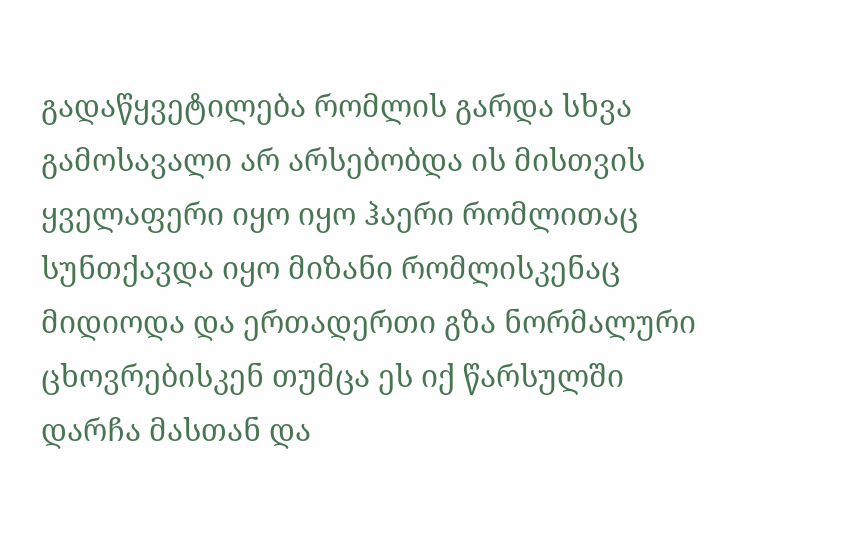გადაწყვეტილება რომლის გარდა სხვა გამოსავალი არ არსებობდა ის მისთვის ყველაფერი იყო იყო ჰაერი რომლითაც სუნთქავდა იყო მიზანი რომლისკენაც მიდიოდა და ერთადერთი გზა ნორმალური ცხოვრებისკენ თუმცა ეს იქ წარსულში დარჩა მასთან და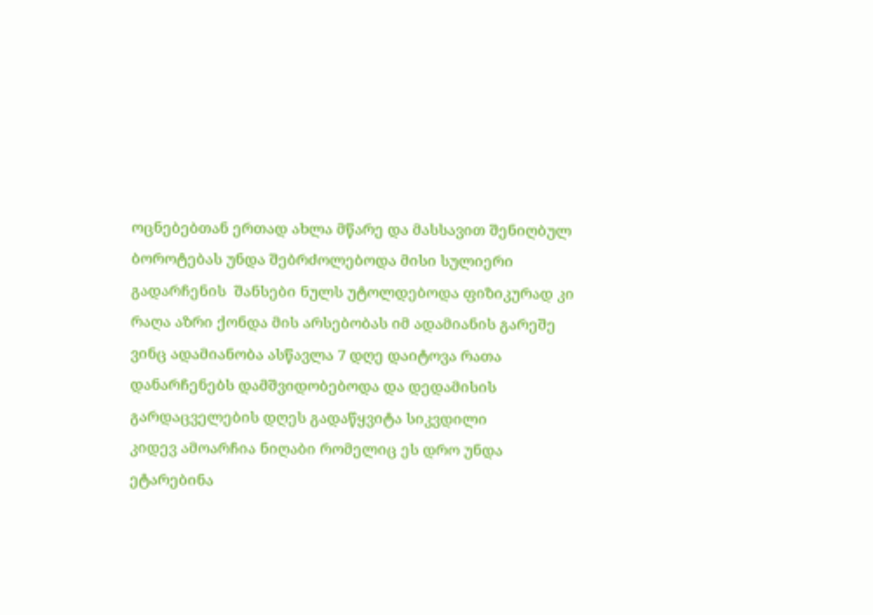ოცნებებთან ერთად ახლა მწარე და მასსავით შენიღბულ ბოროტებას უნდა შებრძოლებოდა მისი სულიერი გადარჩენის  შანსები ნულს უტოლდებოდა ფიზიკურად კი რაღა აზრი ქონდა მის არსებობას იმ ადამიანის გარეშე ვინც ადამიანობა ასწავლა 7 დღე დაიტოვა რათა დანარჩენებს დამშვიდობებოდა და დედამისის გარდაცველების დღეს გადაწყვიტა სიკვდილი
კიდევ ამოარჩია ნიღაბი რომელიც ეს დრო უნდა ეტარებინა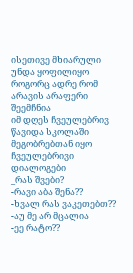ისეთივე მხიარული უნდა ყოფილიყო როგორც ადრე რომ არავის არაფერი შეემჩნია
იმ დღეს ჩვეულებრივ წავიდა სკოლაში მეგობრებთან იყო ჩვეულებრივი დიალოგები
_რას შვები?
-რავი აბა შენა??
-ხვალ რას ვაკეთებთ??
-აუ მე არ მცალია
-ეე რატო??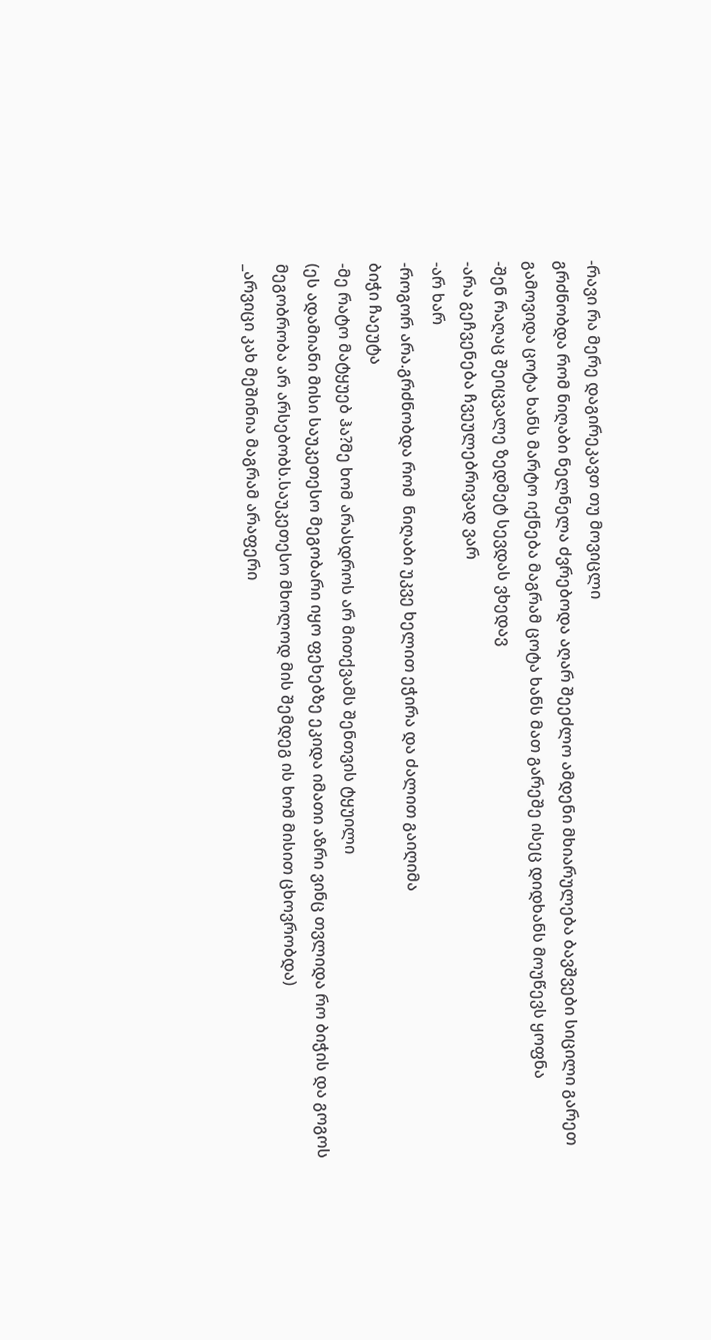-რავი რა მერე დაგირეკავთ თუ მოვიცლი
გრძნობდა რომ ნიღაბი ნელნელა ძვრებოდა აღარ შეეძლო ამდენი მხიარულება ბავშვები სიცილი გარეთ გამოვიდა ცოტა ხანს მარტო იქნება მაგრამ ცოტა ხანს მათ გარეშე ისეც დიდხანს მოუწევს ყოფნა
-შენ რაღაც შეიცვალე ზედმეტ სევდას ვხედავ
-არა გეჩვენება ჩვეულებრივად ვარ
-არ ხარ
-როგორ არა.გრძნობდა რომ  ნიღაბი უკვე ხელით ეჭირა და ძალით გაიღიმა
ბიჭი ჩაეუტა
-მე რატო მატყუებ ჰა?მე ხომ არასდროს არ მითქვამს შენთვის ტყუილი
(ეს ადამიანი მისი საუკეთესო მეგობარი იყო ფეხებზე ეკიდა იმათი აზრი ვინც თვლიდა რო ბიჭის და გოგოს მეგობრობა არ არსებობს.საუკეთესო მხოლოდ მის შემდეგ ის ხომ მისით ცხოვრობდა)
_არვიცი კახ მეშინია მაგრამ არაფერი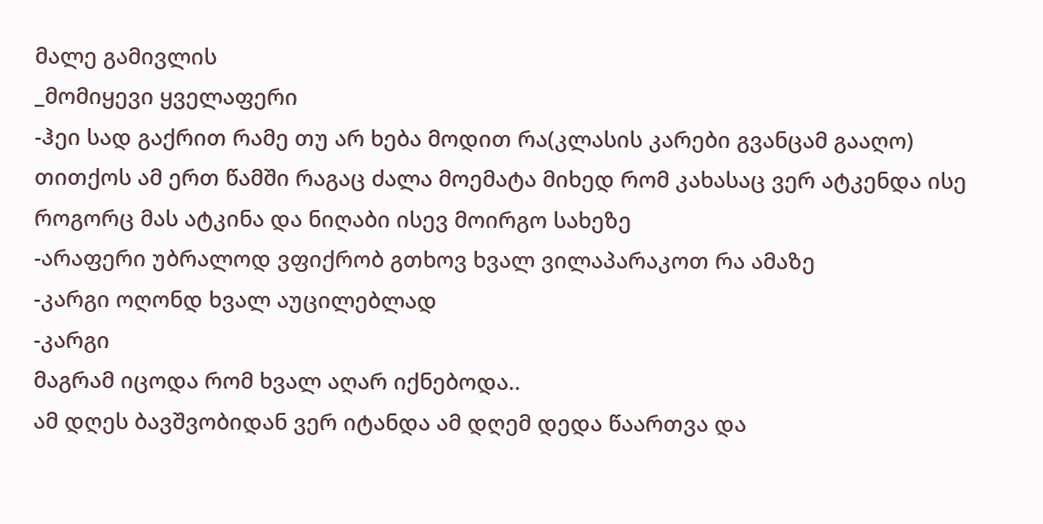მალე გამივლის
_მომიყევი ყველაფერი
-ჰეი სად გაქრით რამე თუ არ ხება მოდით რა(კლასის კარები გვანცამ გააღო)
თითქოს ამ ერთ წამში რაგაც ძალა მოემატა მიხედ რომ კახასაც ვერ ატკენდა ისე როგორც მას ატკინა და ნიღაბი ისევ მოირგო სახეზე
-არაფერი უბრალოდ ვფიქრობ გთხოვ ხვალ ვილაპარაკოთ რა ამაზე
-კარგი ოღონდ ხვალ აუცილებლად
-კარგი
მაგრამ იცოდა რომ ხვალ აღარ იქნებოდა..
ამ დღეს ბავშვობიდან ვერ იტანდა ამ დღემ დედა წაართვა და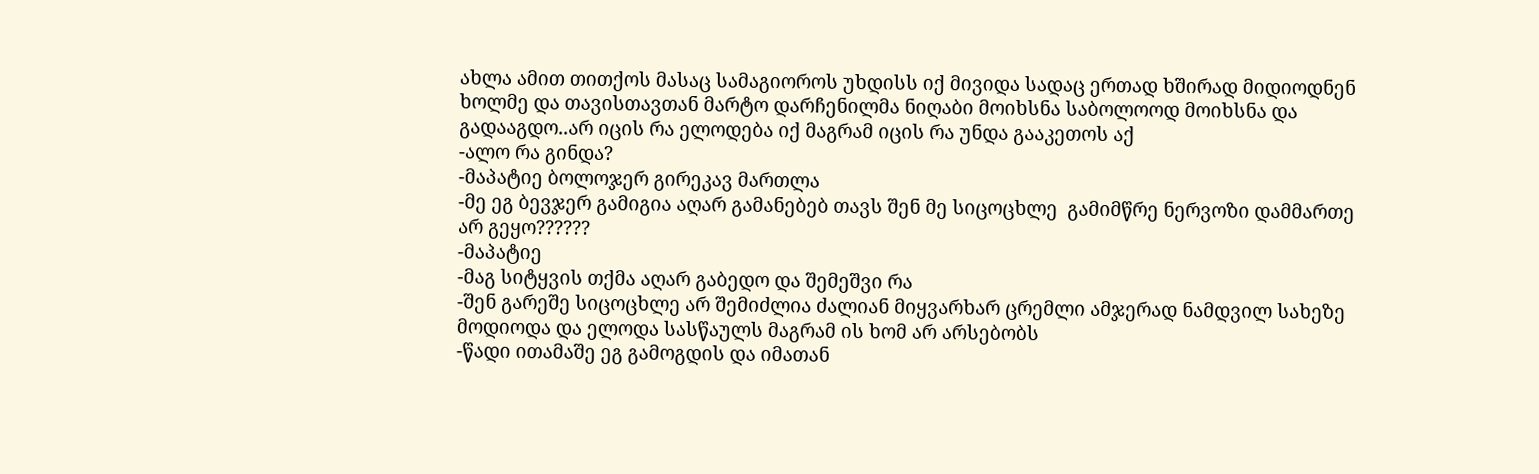ახლა ამით თითქოს მასაც სამაგიოროს უხდისს იქ მივიდა სადაც ერთად ხშირად მიდიოდნენ ხოლმე და თავისთავთან მარტო დარჩენილმა ნიღაბი მოიხსნა საბოლოოდ მოიხსნა და გადააგდო..არ იცის რა ელოდება იქ მაგრამ იცის რა უნდა გააკეთოს აქ
-ალო რა გინდა?
-მაპატიე ბოლოჯერ გირეკავ მართლა
-მე ეგ ბევჯერ გამიგია აღარ გამანებებ თავს შენ მე სიცოცხლე  გამიმწრე ნერვოზი დამმართე არ გეყო??????
-მაპატიე
-მაგ სიტყვის თქმა აღარ გაბედო და შემეშვი რა
-შენ გარეშე სიცოცხლე არ შემიძლია ძალიან მიყვარხარ ცრემლი ამჯერად ნამდვილ სახეზე მოდიოდა და ელოდა სასწაულს მაგრამ ის ხომ არ არსებობს
-წადი ითამაშე ეგ გამოგდის და იმათან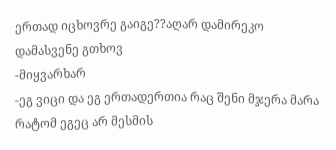ერთად იცხოვრე გაიგე??აღარ დამირეკო დამასვენე გთხოვ
-მიყვარხარ
-ეგ ვიცი და ეგ ერთადერთია რაც შენი მჯერა მარა რატომ ეგეც არ მესმის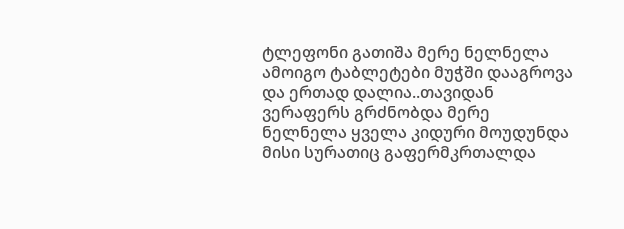ტლეფონი გათიშა მერე ნელნელა ამოიგო ტაბლეტები მუჭში დააგროვა და ერთად დალია..თავიდან ვერაფერს გრძნობდა მერე ნელნელა ყველა კიდური მოუდუნდა მისი სურათიც გაფერმკრთალდა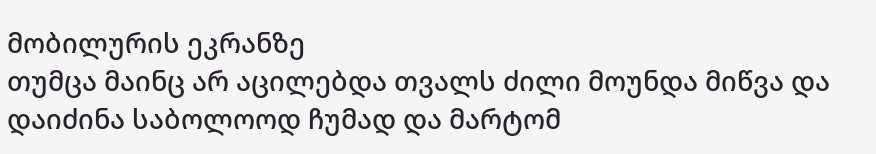მობილურის ეკრანზე
თუმცა მაინც არ აცილებდა თვალს ძილი მოუნდა მიწვა და დაიძინა საბოლოოდ ჩუმად და მარტომ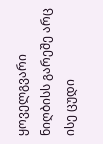ყოველგვარი ნიღბისს გარეშე არც ისე ცუდი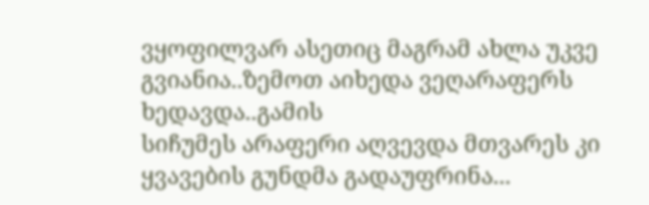ვყოფილვარ ასეთიც მაგრამ ახლა უკვე გვიანია..ზემოთ აიხედა ვეღარაფერს ხედავდა..გამის
სიჩუმეს არაფერი აღვევდა მთვარეს კი ყვავების გუნდმა გადაუფრინა...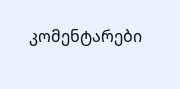კომენტარები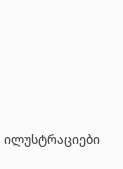ილუსტრაციები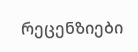რეცენზიები